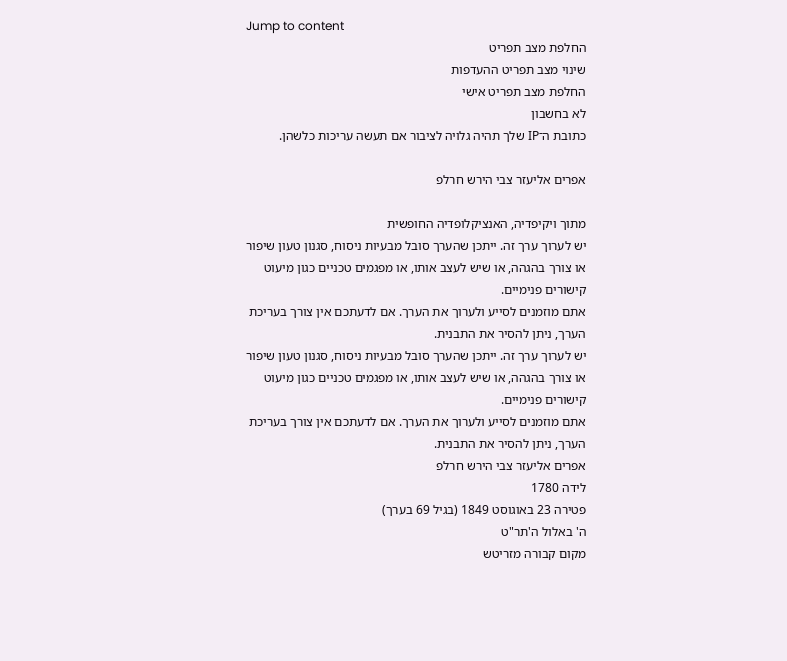Jump to content
החלפת מצב תפריט
שינוי מצב תפריט ההעדפות
החלפת מצב תפריט אישי
לא בחשבון
כתובת ה־IP שלך תהיה גלויה לציבור אם תעשה עריכות כלשהן.

אפרים אליעזר צבי הירש חרלפ

מתוך ויקיפדיה, האנציקלופדיה החופשית
יש לערוך ערך זה. ייתכן שהערך סובל מבעיות ניסוח, סגנון טעון שיפור או צורך בהגהה, או שיש לעצב אותו, או מפגמים טכניים כגון מיעוט קישורים פנימיים.
אתם מוזמנים לסייע ולערוך את הערך. אם לדעתכם אין צורך בעריכת הערך, ניתן להסיר את התבנית.
יש לערוך ערך זה. ייתכן שהערך סובל מבעיות ניסוח, סגנון טעון שיפור או צורך בהגהה, או שיש לעצב אותו, או מפגמים טכניים כגון מיעוט קישורים פנימיים.
אתם מוזמנים לסייע ולערוך את הערך. אם לדעתכם אין צורך בעריכת הערך, ניתן להסיר את התבנית.
אפרים אליעזר צבי הירש חרלפ
לידה 1780
פטירה 23 באוגוסט 1849 (בגיל 69 בערך)
ה' באלול ה'תר"ט
מקום קבורה מזריטש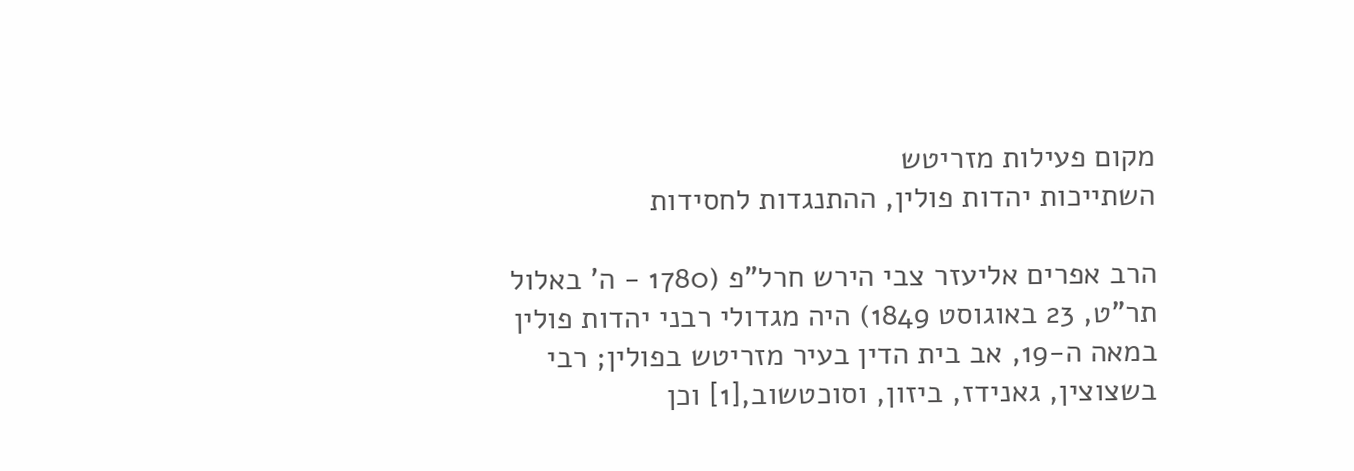מקום פעילות מזריטש
השתייכות יהדות פולין, ההתנגדות לחסידות

הרב אפרים אליעזר צבי הירש חרל"פ (1780 - ה' באלול תר"ט, 23 באוגוסט 1849) היה מגדולי רבני יהדות פולין במאה ה-19, אב בית הדין בעיר מזריטש בפולין; רבי בשצוצין, גאנידז, ביזון, וסוכטשוב,[1] וכן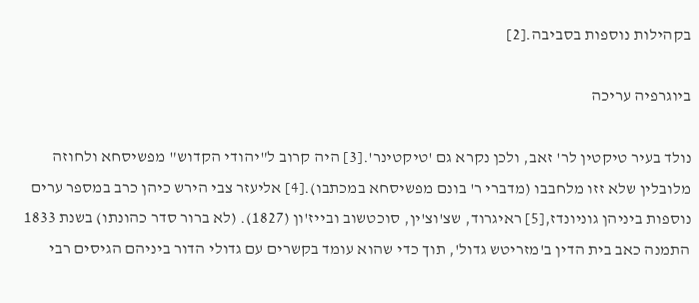בקהילות נוספות בסביבה.[2]

ביוגרפיה עריכה

נולד בעיר טיקטין לר' זאב, ולכן נקרא גם 'טיקטינר'.[3] היה קרוב ל"יהודי הקדוש" מפשיסחא ולחוזה מלובלין שלא זזו מלחבבו (מדברי ר' בונם מפשיסחא במכתבו).[4] אליעזר צבי הירש כיהן כרב במספר ערים נוספות ביניהן גוניונדז,[5] ראיגרוד, שצ'וצ'ין, סוכטשוב ובייז'ון (1827). (לא ברור סדר כהונתו) בשנת 1833 התמנה כאב בית הדין ב'מזריטש גדול', תוך כדי שהוא עומד בקשרים עם גדולי הדור ביניהם הגיסים רבי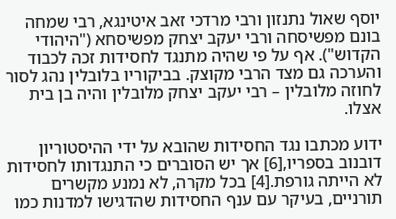יוסף שאול נתנזון ורבי מרדכי זאב איטינגא, רבי שמחה בונם מפשיסחה ורבי יעקב יצחק מפשיסחא ("היהודי הקדוש"). אף על פי שהיה מתנגד לחסידות זכה לכבוד והערכה גם מצד הרבי מקוצק. בביקוריו בלובלין נהג לסור לחוזה מלובלין – רבי יעקב יצחק מלובלין והיה בן בית אצלו.

ידוע מכתבו נגד החסידות שהובא על ידי ההיסטוריון דובנוב בספריו,[6] אך יש הסוברים כי התנגדותו לחסידות לא הייתה גורפת.[4] בכל מקרה, לא נמנע מקשרים תורניים, בעיקר עם ענף החסידות שהדגישו למדנות כמו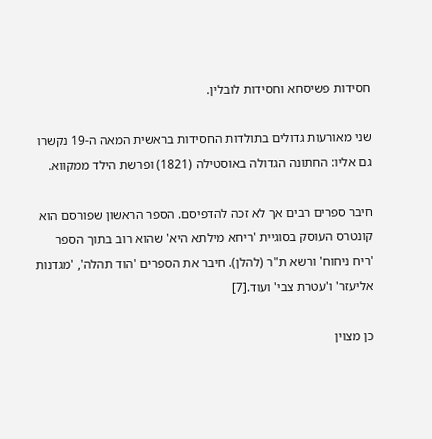חסידות פשיסחא וחסידות לובלין.

שני מאורעות גדולים בתולדות החסידות בראשית המאה ה-19 נקשרו גם אליו: החתונה הגדולה באוסטילה (1821) ופרשת הילד ממקווא.

חיבר ספרים רבים אך לא זכה להדפיסם. הספר הראשון שפורסם הוא קונטרס העוסק בסוגיית 'ריחא מילתא היא' שהוא רוב בתוך הספר 'ריח ניחוח' ורשא ת"ר (להלן). חיבר את הספרים 'הוד תהלה', 'מגדנות אליעזר' ו'עטרת צבי' ועוד.[7]

כן מצוין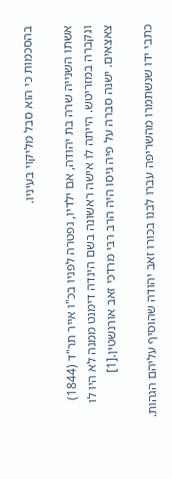בהסכמות כי הוא סבל מליקוי בעיניו.

אשתו השנייה שרה בת יהודה, אם ילדיו, נפטרה לפניו בכ"ו אייר תר"ד (1844) ונקברה במזריטש. הייתה לו אישה ראשונה בשם הינדה דימנט ממנה לא היו לו צאצאים. ישנה סברה על פיה גיסו היה הרב רבי מרדכי זאב אורנשטין.[1]

כתבי ידו שנשתמרו מהשריפה עברו לבנו בכורו זאב יהודה שהוסיף עליהם הגהות.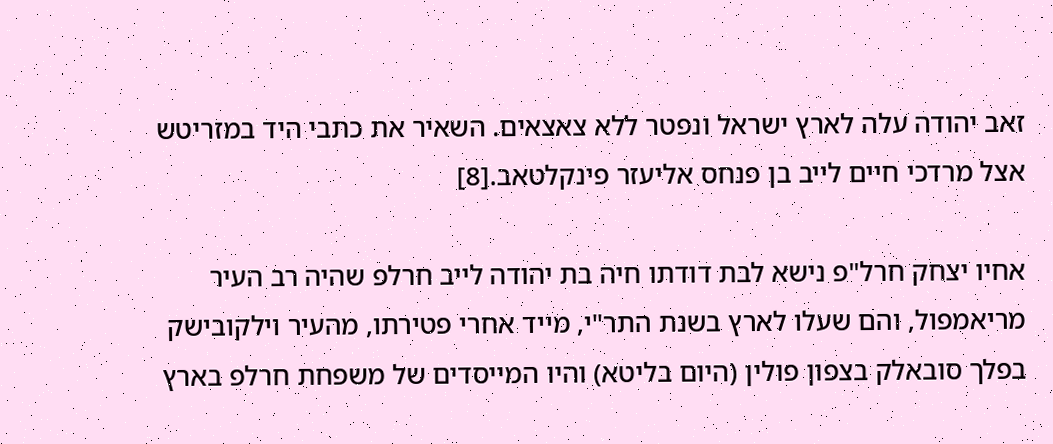זאב יהודה עלה לארץ ישראל ונפטר ללא צאצאים. השאיר את כתבי היד במזריטש אצל מרדכי חיים לייב בן פנחס אליעזר פינקלטאב.[8]

אחיו יצחק חרל"פ נישא לבת דודתו חיה בת יהודה לייב חרלפ שהיה רב העיר מריאמפול, והם שעלו לארץ בשנת התר"י, מייד אחרי פטירתו, מהעיר וילקובישק בפלך סובאלק בצפון פולין (היום בליטא) והיו המייסדים של משפחת חרלפ בארץ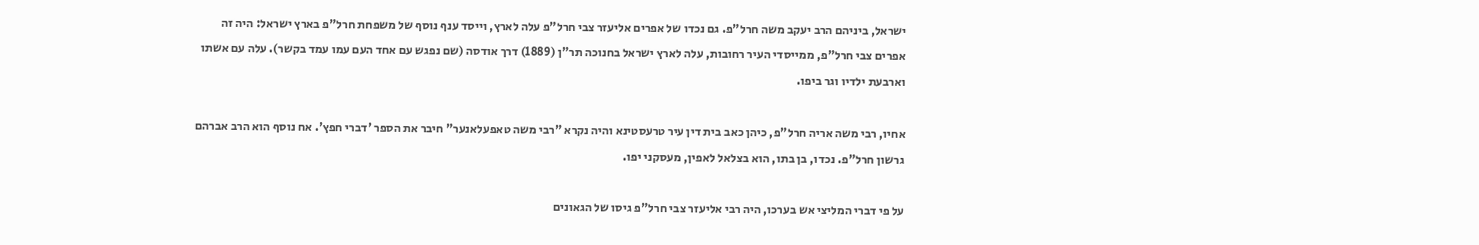ישראל, ביניהם הרב יעקב משה חרל"פ. גם נכדו של אפרים אליעזר צבי חרל"פ עלה לארץ, וייסד ענף נוסף של משפחת חרל"פ בארץ ישראל: היה זה אפרים צבי חרל"פ, ממייסדי העיר רחובות, עלה לארץ ישראל בחנוכה תר"ן (1889) דרך אודסה (שם נפגש עם אחד העם עמו עמד בקשר). עלה עם אשתו וארבעת ילדיו וגר ביפו.

אחיו, רבי משה אריה חרל"פ, כיהן כאב בית דין עיר טרעסטינא והיה נקרא "רבי משה טאפעלאנער" חיבר את הספר 'דברי חפץ'. אח נוסף הוא הרב אברהם גרשון חרל"פ. נכדו, בן בתו, הוא בצלאל לאפין, מעסקני יפו.

על פי דברי המליצי אש בערכו, היה רבי אליעזר צבי חרל"פ גיסו של הגאונים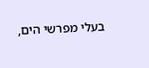בעלי מפרשי הים,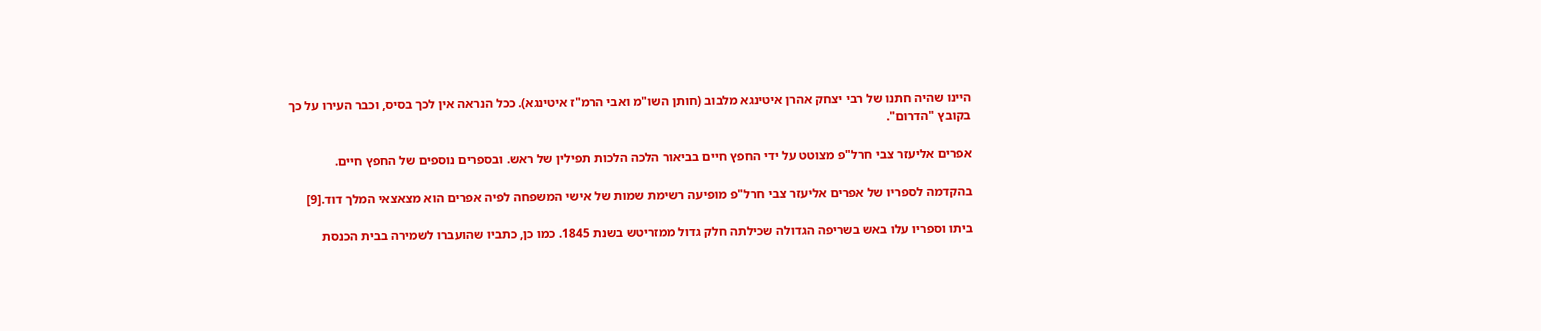היינו שהיה חתנו של רבי יצחק אהרן איטינגא מלבוב (חותן השו"מ ואבי הרמ"ז איטינגא). ככל הנראה אין לכך בסיס, וכבר העירו על כך בקובץ "הדרום".

אפרים אליעזר צבי חרל"פ מצוטט על ידי החפץ חיים בביאור הלכה הלכות תפילין של ראש. ובספרים נוספים של החפץ חיים.

בהקדמה לספריו של אפרים אליעזר צבי חרל"פ מופיעה רשימת שמות של אישי המשפחה לפיה אפרים הוא מצאצאי המלך דוד.[9]

ביתו וספריו עלו באש בשריפה הגדולה שכילתה חלק גדול ממזריטש בשנת 1845. כמו כן, כתביו שהועברו לשמירה בבית הכנסת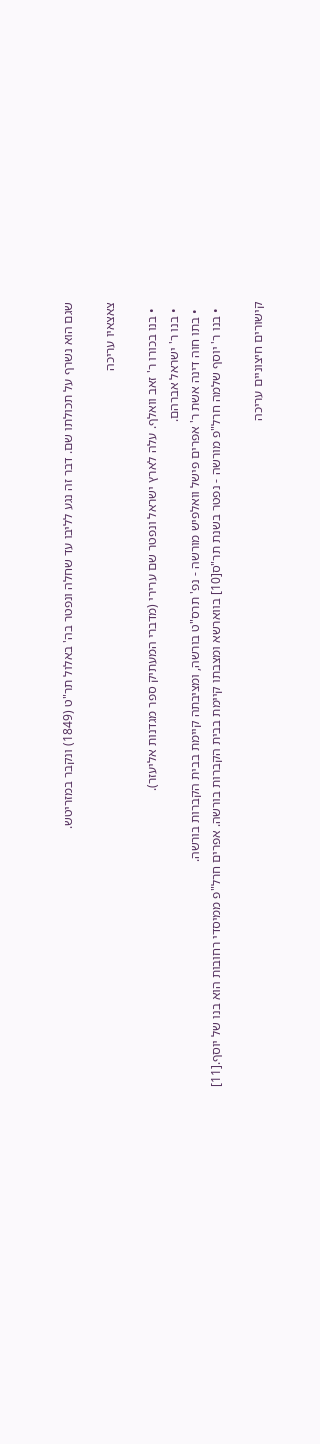שגם הוא נשרף על תכולתו שם. דבר זה נגע לליבו עד שחלה ונפטר בה' באלול תר"ט (1849) ונקבר במזריטש.

צאצאיו עריכה

  • בנו בכורו ר' זאב וואלף. עלה לארץ ישראל ונפטר שם ערירי (מדברי המעתיק ספר מגדנות אליעזר).
  • בנו ר' ישראל אברהם.
  • בתו חוה דינה אשת ר' אפרים פישל וואלפיש מורשה - נפ' תרס"ט בורשה, ומציבתה קיימת בבית הקברות בורשה.
  • בנו ר' יוסף שלמה חרל"פ מורשה - נפטר בשנת תר"ס[10] בווארשא ומצבתו קיימת בבית הקברות בורשה. אפרים חרל"פ ממיסדי רחובות הוא בנו של יוסף.[11]

קישורים חיצוניים עריכה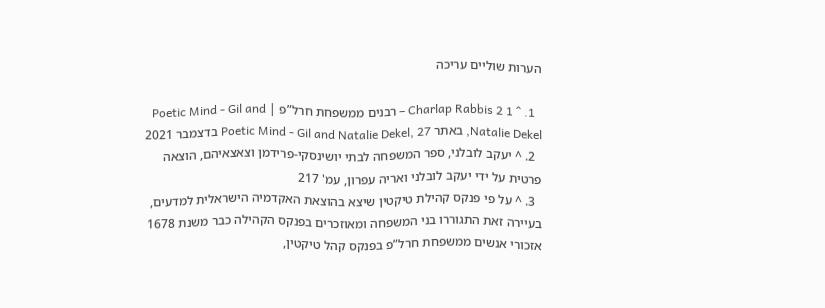הערות שוליים עריכה

  1. ^ 1 2 Charlap Rabbis – רבנים ממשפחת חרל”פ | Poetic Mind - Gil and Natalie Dekel, באתר Poetic Mind - Gil and Natalie Dekel, 27 בדצמבר 2021
  2. ^ יעקב לובלני, ספר המשפחה לבתי יושינסקי-פרידמן וצאצאיהם, הוצאה פרטית על ידי יעקב לובלני ואריה עפרון, עמ' 217
  3. ^ על פי פנקס קהילת טיקטין שיצא בהוצאת האקדמיה הישראלית למדעים, בעיירה זאת התגוררו בני המשפחה ומאוזכרים בפנקס הקהילה כבר משנת 1678 אזכורי אנשים ממשפחת חרל”פ בפנקס קהל טיקטין,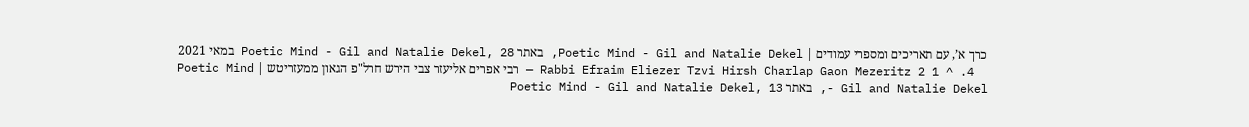כרך א’, עם תאריכים ומספרי עמודים | Poetic Mind - Gil and Natalie Dekel, באתר Poetic Mind - Gil and Natalie Dekel, 28 במאי 2021
  4. ^ 1 2 Rabbi Efraim Eliezer Tzvi Hirsh Charlap Gaon Mezeritz — רבי אפרים אליעזר צבי הירש חרל"פ הגאון ממעזריטש | Poetic Mind - Gil and Natalie Dekel, באתר Poetic Mind - Gil and Natalie Dekel, 13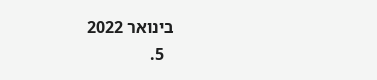בינואר 2022
  5.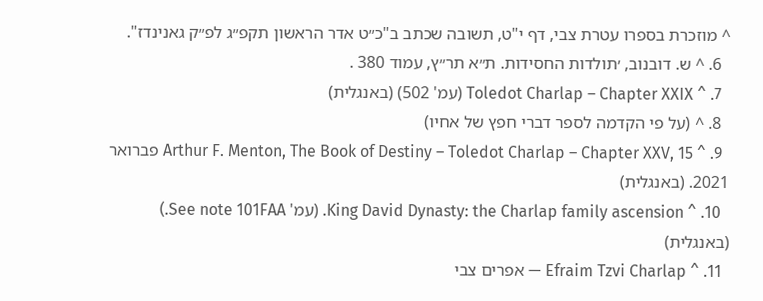^ מוזכרת בספרו עטרת צבי, דף י"ט, תשובה שכתב ב"כ״ט אדר הראשון תקפ״ג לפ״ק גאנינדז".
  6. ^ ש. דובנוב, ׳תולדות החסידות. ת״א תר״ץ, עמוד 380 .
  7. ^ Toledot Charlap – Chapter XXIX (עמ' 502) (באנגלית)
  8. ^ (על פי הקדמה לספר דברי חפץ של אחיו)
  9. ^ Arthur F. Menton, The Book of Destiny – Toledot Charlap – Chapter XXV, 15 פברואר 2021. (באנגלית)
  10. ^ King David Dynasty: the Charlap family ascension. (עמ' See note 101FAA.) (באנגלית)
  11. ^ Efraim Tzvi Charlap — אפרים צבי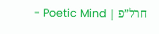חרל”פ | Poetic Mind -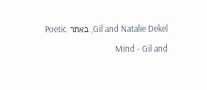Gil and Natalie Dekel, באתר Poetic Mind - Gil and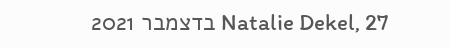Natalie Dekel, 27 בדצמבר 2021